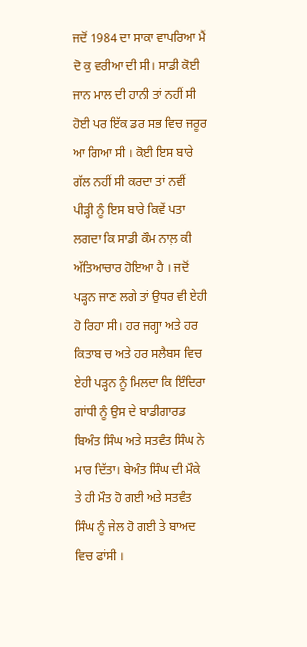ਜਦੋਂ 1984 ਦਾ ਸਾਕਾ ਵਾਪਰਿਆ ਮੈਂ ਦੋ ਕੁ ਵਰੀਆ ਦੀ ਸੀ। ਸਾਡੀ ਕੋਈ ਜਾਨ ਮਾਲ ਦੀ ਹਾਨੀ ਤਾਂ ਨਹੀਂ ਸੀ ਹੋਈ ਪਰ ਇੱਕ ਡਰ ਸਭ ਵਿਚ ਜਰੂਰ ਆ ਗਿਆ ਸੀ । ਕੋਈ ਇਸ ਬਾਰੇ ਗੱਲ ਨਹੀਂ ਸੀ ਕਰਦਾ ਤਾਂ ਨਵੀਂ ਪੀੜ੍ਹੀ ਨੂੰ ਇਸ ਬਾਰੇ ਕਿਵੇਂ ਪਤਾ ਲਗਦਾ ਕਿ ਸਾਡੀ ਕੌਮ ਨਾਲ਼ ਕੀ ਅੱਤਿਆਚਾਰ ਹੋਇਆ ਹੈ । ਜਦੋਂ ਪੜ੍ਹਨ ਜਾਣ ਲਗੇ ਤਾਂ ਉਧਰ ਵੀ ਏਹੀ ਹੋ ਰਿਹਾ ਸੀ। ਹਰ ਜਗ੍ਹਾ ਅਤੇ ਹਰ ਕਿਤਾਬ ਚ ਅਤੇ ਹਰ ਸਲੈਬਸ ਵਿਚ ਏਹੀ ਪੜ੍ਹਨ ਨੂੰ ਮਿਲਦਾ ਕਿ ਇੰਦਿਰਾ ਗਾਂਧੀ ਨੂੰ ਉਸ ਦੇ ਬਾਡੀਗਾਰਡ ਬਿਅੰਤ ਸਿੰਘ ਅਤੇ ਸਤਵੰਤ ਸਿੰਘ ਨੇ ਮਾਰ ਦਿੱਤਾ। ਬੇਅੰਤ ਸਿੰਘ ਦੀ ਮੌਕੇ ਤੇ ਹੀ ਮੌਤ ਹੋ ਗਈ ਅਤੇ ਸਤਵੰਤ ਸਿੰਘ ਨੂੰ ਜੇਲ ਹੋ ਗਈ ਤੇ ਬਾਅਦ ਵਿਚ ਫਾਂਸੀ ।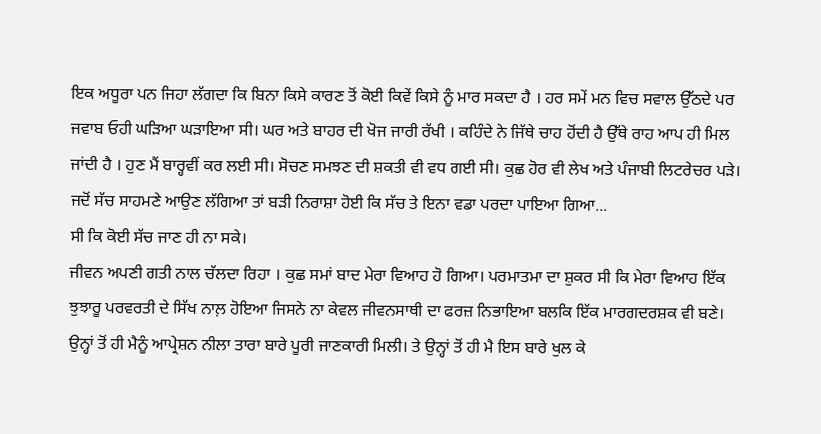ਇਕ ਅਧੂਰਾ ਪਨ ਜਿਹਾ ਲੱਗਦਾ ਕਿ ਬਿਨਾ ਕਿਸੇ ਕਾਰਣ ਤੋਂ ਕੋਈ ਕਿਵੇਂ ਕਿਸੇ ਨੂੰ ਮਾਰ ਸਕਦਾ ਹੈ । ਹਰ ਸਮੇਂ ਮਨ ਵਿਚ ਸਵਾਲ ਉੱਠਦੇ ਪਰ ਜਵਾਬ ਓਹੀ ਘੜਿਆ ਘੜਾਇਆ ਸੀ। ਘਰ ਅਤੇ ਬਾਹਰ ਦੀ ਖੋਜ ਜਾਰੀ ਰੱਖੀ । ਕਹਿੰਦੇ ਨੇ ਜਿੱਥੇ ਚਾਹ ਹੋਂਦੀ ਹੈ ਉੱਥੇ ਰਾਹ ਆਪ ਹੀ ਮਿਲ ਜਾਂਦੀ ਹੈ । ਹੁਣ ਮੈਂ ਬਾਰ੍ਹਵੀਂ ਕਰ ਲਈ ਸੀ। ਸੋਚਣ ਸਮਝਣ ਦੀ ਸ਼ਕਤੀ ਵੀ ਵਧ ਗਈ ਸੀ। ਕੁਛ ਹੋਰ ਵੀ ਲੇਖ ਅਤੇ ਪੰਜਾਬੀ ਲਿਟਰੇਚਰ ਪੜੇ। ਜਦੋਂ ਸੱਚ ਸਾਹਮਣੇ ਆਉਣ ਲੱਗਿਆ ਤਾਂ ਬੜੀ ਨਿਰਾਸ਼ਾ ਹੋਈ ਕਿ ਸੱਚ ਤੇ ਇਨਾ ਵਡਾ ਪਰਦਾ ਪਾਇਆ ਗਿਆ...
ਸੀ ਕਿ ਕੋਈ ਸੱਚ ਜਾਣ ਹੀ ਨਾ ਸਕੇ।
ਜੀਵਨ ਅਪਣੀ ਗਤੀ ਨਾਲ ਚੱਲਦਾ ਰਿਹਾ । ਕੁਛ ਸਮਾਂ ਬਾਦ ਮੇਰਾ ਵਿਆਹ ਹੋ ਗਿਆ। ਪਰਮਾਤਮਾ ਦਾ ਸ਼ੁਕਰ ਸੀ ਕਿ ਮੇਰਾ ਵਿਆਹ ਇੱਕ ਝੁਝਾਰੂ ਪਰਵਰਤੀ ਦੇ ਸਿੱਖ ਨਾਲ਼ ਹੋਇਆ ਜਿਸਨੇ ਨਾ ਕੇਵਲ ਜੀਵਨਸਾਥੀ ਦਾ ਫਰਜ਼ ਨਿਭਾਇਆ ਬਲਕਿ ਇੱਕ ਮਾਰਗਦਰਸ਼ਕ ਵੀ ਬਣੇ। ਉਨ੍ਹਾਂ ਤੋਂ ਹੀ ਮੈਨੂੰ ਆਪ੍ਰੇਸ਼ਨ ਨੀਲਾ ਤਾਰਾ ਬਾਰੇ ਪੂਰੀ ਜਾਣਕਾਰੀ ਮਿਲੀ। ਤੇ ਉਨ੍ਹਾਂ ਤੋਂ ਹੀ ਮੈ ਇਸ ਬਾਰੇ ਖੁਲ ਕੇ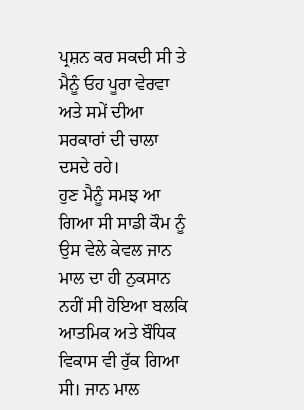ਪ੍ਰਸ਼ਨ ਕਰ ਸਕਦੀ ਸੀ ਤੇ ਮੈਨੂੰ ਓਹ ਪੂਰਾ ਵੇਰਵਾ ਅਤੇ ਸਮੇਂ ਦੀਆ ਸਰਕਾਰਾਂ ਦੀ ਚਾਲਾ ਦਸਦੇ ਰਹੇ।
ਹੁਣ ਮੈਨੂੰ ਸਮਝ ਆ ਗਿਆ ਸੀ ਸਾਡੀ ਕੌਮ ਨੂੰ ਉਸ ਵੇਲੇ ਕੇਵਲ ਜਾਨ ਮਾਲ ਦਾ ਹੀ ਨੁਕਸਾਨ ਨਹੀਂ ਸੀ ਹੋਇਆ ਬਲਕਿ ਆਤਮਿਕ ਅਤੇ ਬੌਧਿਕ ਵਿਕਾਸ ਵੀ ਰੁੱਕ ਗਿਆ ਸੀ। ਜਾਨ ਮਾਲ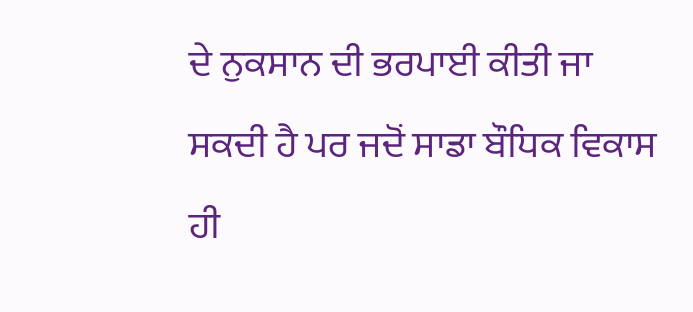ਦੇ ਨੁਕਸਾਨ ਦੀ ਭਰਪਾਈ ਕੀਤੀ ਜਾ ਸਕਦੀ ਹੈ ਪਰ ਜਦੋਂ ਸਾਡਾ ਬੌਧਿਕ ਵਿਕਾਸ ਹੀ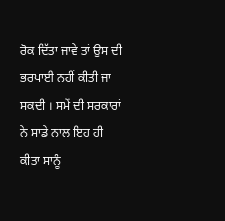ਰੋਕ ਦਿੱਤਾ ਜਾਵੇ ਤਾਂ ਉਸ ਦੀ ਭਰਪਾਈ ਨਹੀਂ ਕੀਤੀ ਜਾ ਸਕਦੀ । ਸਮੇਂ ਦੀ ਸਰਕਾਰਾਂ ਨੇ ਸਾਡੇ ਨਾਲ ਇਹ ਹੀ ਕੀਤਾ ਸਾਨੂੰ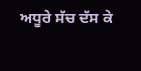ਅਧੂਰੇ ਸੱਚ ਦੱਸ ਕੇ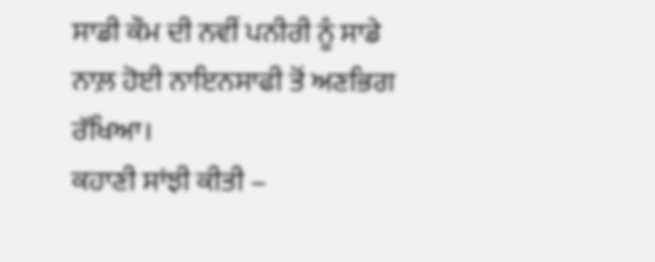ਸਾਡੀ ਕੌਮ ਦੀ ਨਵੀਂ ਪਨੀਰੀ ਨੂੰ ਸਾਡੇ ਨਾਲ਼ ਹੋਈ ਨਾਇਨਸਾਫੀ ਤੋਂ ਅਣਭਿਗ ਰੱਖਿਆ।
ਕਹਾਣੀ ਸਾਂਝੀ ਕੀਤੀ –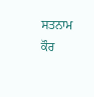ਸਤਨਾਮ ਕੌਰ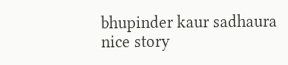bhupinder kaur sadhaura
nice story